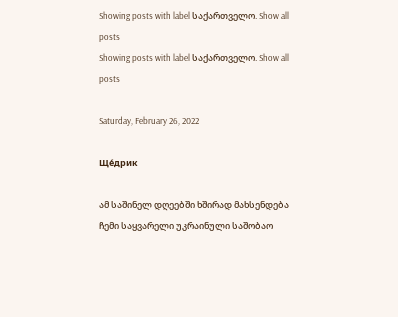Showing posts with label საქართველო. Show all posts
Showing posts with label საქართველო. Show all posts

Saturday, February 26, 2022

Ще́дрик

ამ საშინელ დღეებში ხშირად მახსენდება ჩემი საყვარელი უკრაინული საშობაო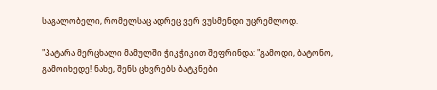საგალობელი, რომელსაც ადრეც ვერ ვუსმენდი უცრემლოდ.

"პატარა მერცხალი მამულში ჭიკჭიკით შეფრინდა: "გამოდი, ბატონო, გამოიხედე! ნახე, შენს ცხვრებს ბატკნები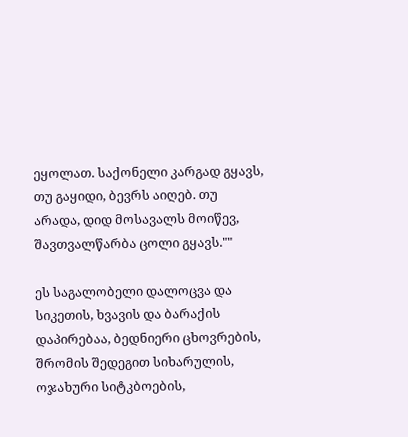ეყოლათ. საქონელი კარგად გყავს, თუ გაყიდი, ბევრს აიღებ. თუ არადა, დიდ მოსავალს მოიწევ, შავთვალწარბა ცოლი გყავს.""

ეს საგალობელი დალოცვა და სიკეთის, ხვავის და ბარაქის დაპირებაა, ბედნიერი ცხოვრების, შრომის შედეგით სიხარულის, ოჯახური სიტკბოების,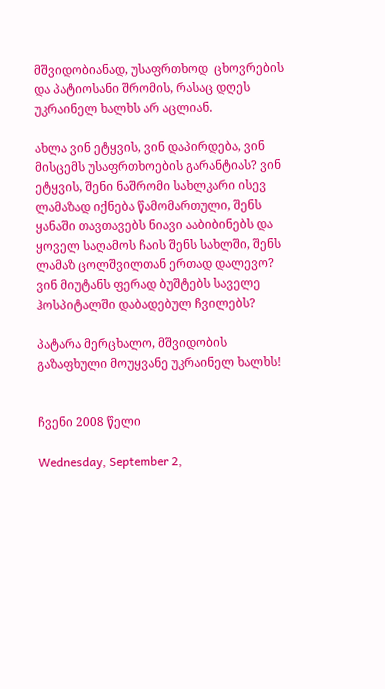მშვიდობიანად, უსაფრთხოდ  ცხოვრების და პატიოსანი შრომის, რასაც დღეს უკრაინელ ხალხს არ აცლიან.

ახლა ვინ ეტყვის, ვინ დაპირდება, ვინ მისცემს უსაფრთხოების გარანტიას? ვინ ეტყვის, შენი ნაშრომი სახლკარი ისევ ლამაზად იქნება წამომართული, შენს ყანაში თავთავებს ნიავი ააბიბინებს და ყოველ საღამოს ჩაის შენს სახლში, შენს ლამაზ ცოლშვილთან ერთად დალევო? ვინ მიუტანს ფერად ბუშტებს საველე ჰოსპიტალში დაბადებულ ჩვილებს?

პატარა მერცხალო, მშვიდობის გაზაფხული მოუყვანე უკრაინელ ხალხს!


ჩვენი 2008 წელი

Wednesday, September 2,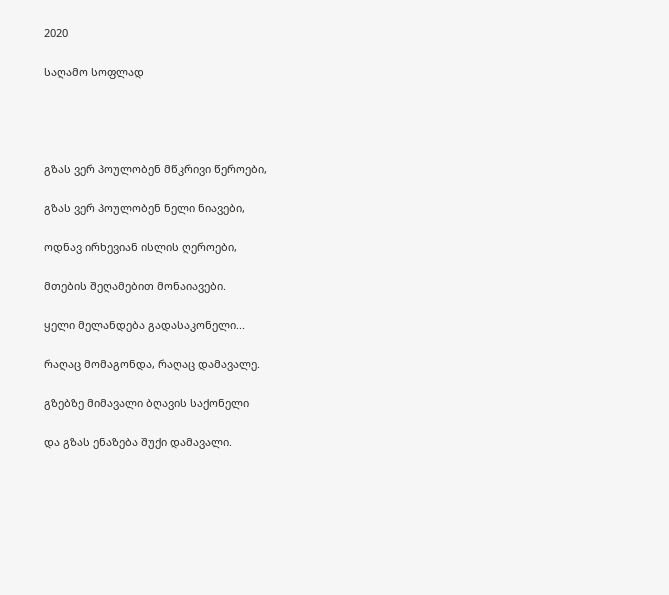2020

საღამო სოფლად




გზას ვერ პოულობენ მწკრივი წეროები,

გზას ვერ პოულობენ ნელი ნიავები,

ოდნავ ირხევიან ისლის ღეროები,

მთების შეღამებით მონაიავები.

ყელი მელანდება გადასაკონელი...

რაღაც მომაგონდა, რაღაც დამავალე.

გზებზე მიმავალი ბღავის საქონელი

და გზას ენაზება შუქი დამავალი.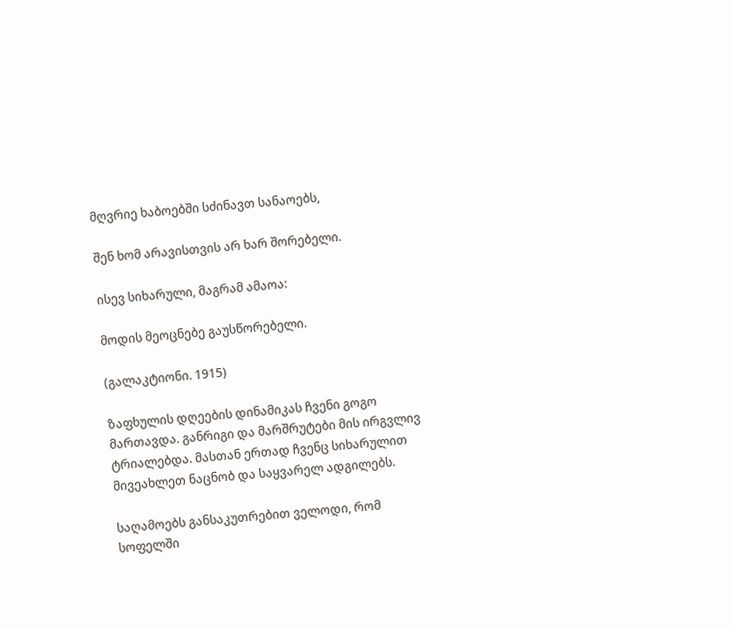მღვრიე ხაბოებში სძინავთ სანაოებს,

შენ ხომ არავისთვის არ ხარ შორებელი.

ისევ სიხარული, მაგრამ ამაოა:

მოდის მეოცნებე გაუსწორებელი.

(გალაკტიონი. 1915)

ზაფხულის დღეების დინამიკას ჩვენი გოგო მართავდა. განრიგი და მარშრუტები მის ირგვლივ ტრიალებდა. მასთან ერთად ჩვენც სიხარულით მივეახლეთ ნაცნობ და საყვარელ ადგილებს.

საღამოებს განსაკუთრებით ველოდი, რომ სოფელში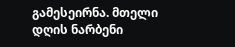გამესეირნა. მთელი დღის ნარბენი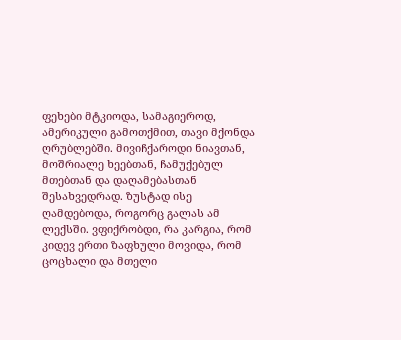ფეხები მტკიოდა, სამაგიეროდ, ამერიკული გამოთქმით, თავი მქონდა ღრუბლებში. მივიჩქაროდი ნიავთან, მოშრიალე ხეებთან, ჩამუქებულ მთებთან და დაღამებასთან შესახვედრად. ზუსტად ისე ღამდებოდა, როგორც გალას ამ ლექსში. ვფიქრობდი, რა კარგია, რომ კიდევ ერთი ზაფხული მოვიდა, რომ ცოცხალი და მთელი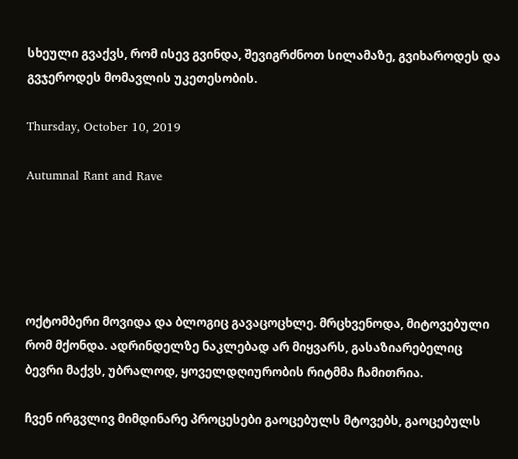სხეული გვაქვს, რომ ისევ გვინდა, შევიგრძნოთ სილამაზე, გვიხაროდეს და გვჯეროდეს მომავლის უკეთესობის.

Thursday, October 10, 2019

Autumnal Rant and Rave





ოქტომბერი მოვიდა და ბლოგიც გავაცოცხლე. მრცხვენოდა, მიტოვებული რომ მქონდა. ადრინდელზე ნაკლებად არ მიყვარს, გასაზიარებელიც ბევრი მაქვს, უბრალოდ, ყოველდღიურობის რიტმმა ჩამითრია.

ჩვენ ირგვლივ მიმდინარე პროცესები გაოცებულს მტოვებს, გაოცებულს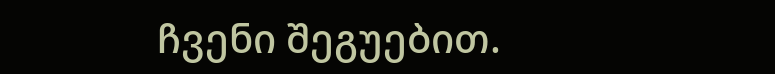ჩვენი შეგუებით.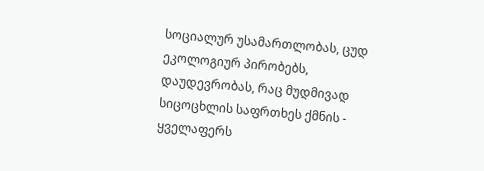სოციალურ უსამართლობას, ცუდ ეკოლოგიურ პირობებს, დაუდევრობას, რაც მუდმივად სიცოცხლის საფრთხეს ქმნის - ყველაფერს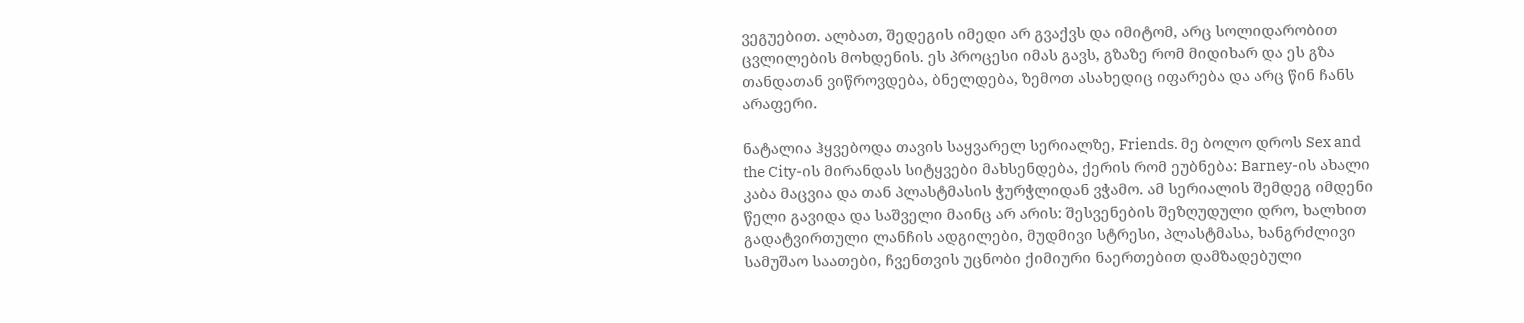ვეგუებით. ალბათ, შედეგის იმედი არ გვაქვს და იმიტომ, არც სოლიდარობით ცვლილების მოხდენის. ეს პროცესი იმას გავს, გზაზე რომ მიდიხარ და ეს გზა თანდათან ვიწროვდება, ბნელდება, ზემოთ ასახედიც იფარება და არც წინ ჩანს არაფერი.

ნატალია ჰყვებოდა თავის საყვარელ სერიალზე, Friends. მე ბოლო დროს Sex and the City-ის მირანდას სიტყვები მახსენდება, ქერის რომ ეუბნება: Barney-ის ახალი კაბა მაცვია და თან პლასტმასის ჭურჭლიდან ვჭამო. ამ სერიალის შემდეგ იმდენი წელი გავიდა და საშველი მაინც არ არის: შესვენების შეზღუდული დრო, ხალხით გადატვირთული ლანჩის ადგილები, მუდმივი სტრესი, პლასტმასა, ხანგრძლივი სამუშაო საათები, ჩვენთვის უცნობი ქიმიური ნაერთებით დამზადებული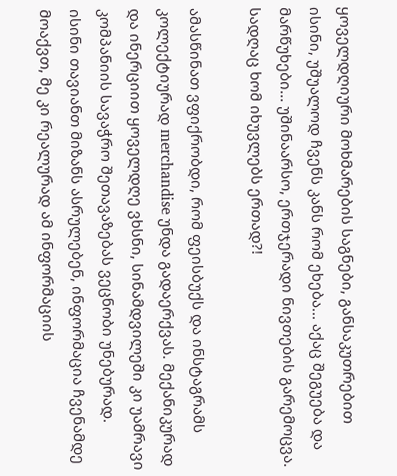ყოველდღიური მოხმარების საგნები, განსაკუთრებით ისინი, უშუალოდ ჩვენს კანს რომ ეხება... აქაც შეგუება და მარწუხები... უშინაარსო, ერთჯერადი ნივთების გარემოცვა. სადღაც ხომ იხუვლებს ერთად?!

ამასწინათ ვფიქრობდი, რომ ფეისბუქს და ინსტაგრამს კოლექტიურად merchandise უნდა გადაერქვას. მექანიკურად და ინერციით ყოველდღე ვხსნი, სინამდვილეში კი უამრავი კომპანიის სავაჭრო შეთავაზებას ვეცნობი უნებურად. ისინი თავიანთ მიზანს ასრულებენ, ინფორმაცია ჩვენამდე მოაქვთ, მე კი რეალურად ამ ინფორმაციის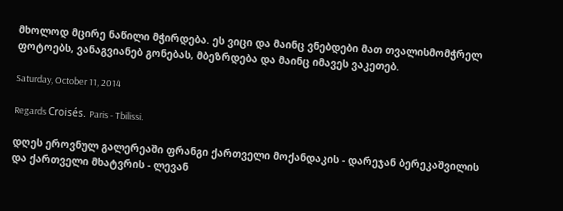მხოლოდ მცირე ნაწილი მჭირდება. ეს ვიცი და მაინც ვნებდები მათ თვალისმომჭრელ ფოტოებს, ვანაგვიანებ გონებას, მბეზრდება და მაინც იმავეს ვაკეთებ.

Saturday, October 11, 2014

Regards Croisés. Paris - Tbilissi.

დღეს ეროვნულ გალერეაში ფრანგი ქართველი მოქანდაკის - დარეჯან ბერეკაშვილის და ქართველი მხატვრის - ლევან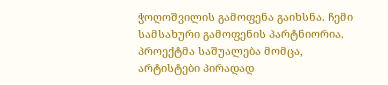ჭოღოშვილის გამოფენა გაიხსნა. ჩემი სამსახური გამოფენის პარტნიორია. პროექტმა საშუალება მომცა, არტისტები პირადად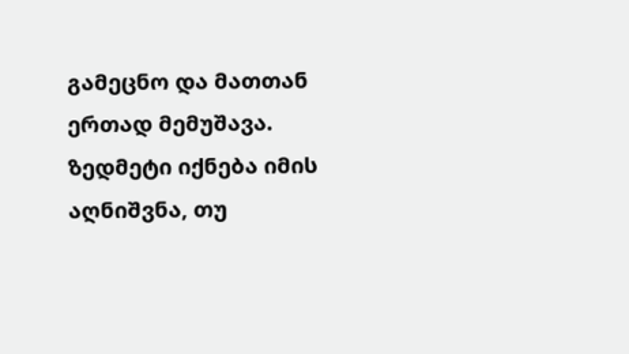გამეცნო და მათთან ერთად მემუშავა. ზედმეტი იქნება იმის აღნიშვნა, თუ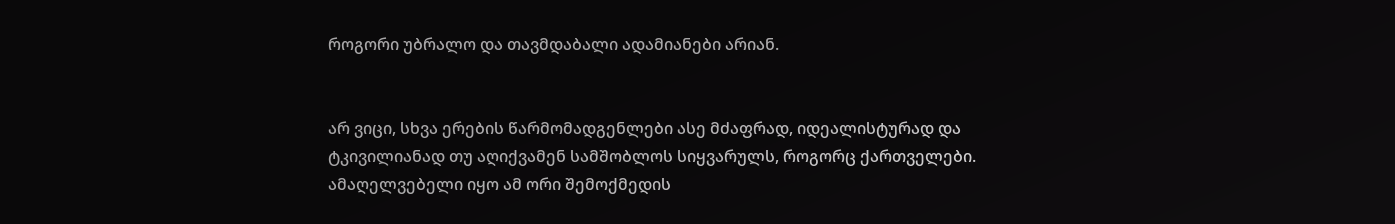როგორი უბრალო და თავმდაბალი ადამიანები არიან.


არ ვიცი, სხვა ერების წარმომადგენლები ასე მძაფრად, იდეალისტურად და ტკივილიანად თუ აღიქვამენ სამშობლოს სიყვარულს, როგორც ქართველები. ამაღელვებელი იყო ამ ორი შემოქმედის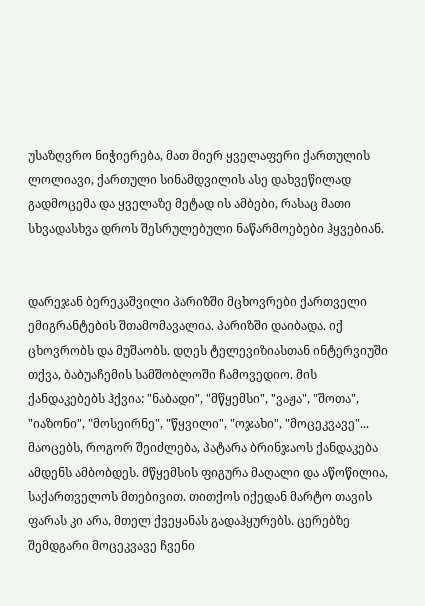უსაზღვრო ნიჭიერება, მათ მიერ ყველაფერი ქართულის ლოლიავი, ქართული სინამდვილის ასე დახვეწილად გადმოცემა და ყველაზე მეტად ის ამბები, რასაც მათი სხვადასხვა დროს შესრულებული ნაწარმოებები ჰყვებიან.


დარეჯან ბერეკაშვილი პარიზში მცხოვრები ქართველი ემიგრანტების შთამომავალია. პარიზში დაიბადა. იქ ცხოვრობს და მუშაობს. დღეს ტელევიზიასთან ინტერვიუში თქვა, ბაბუაჩემის სამშობლოში ჩამოვედიო. მის ქანდაკებებს ჰქვია: "ნაბადი", "მწყემსი", "ვაჟა", "შოთა", "იაზონი", "მოსეირნე", "წყვილი", "ოჯახი", "მოცეკვავე"... მაოცებს, როგორ შეიძლება, პატარა ბრინჯაოს ქანდაკება ამდენს ამბობდეს. მწყემსის ფიგურა მაღალი და აწოწილია, საქართველოს მთებივით. თითქოს იქედან მარტო თავის ფარას კი არა, მთელ ქვეყანას გადაჰყურებს. ცერებზე შემდგარი მოცეკვავე ჩვენი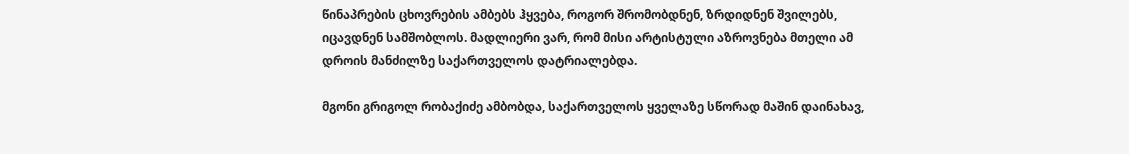წინაპრების ცხოვრების ამბებს ჰყვება, როგორ შრომობდნენ, ზრდიდნენ შვილებს, იცავდნენ სამშობლოს. მადლიერი ვარ, რომ მისი არტისტული აზროვნება მთელი ამ დროის მანძილზე საქართველოს დატრიალებდა.

მგონი გრიგოლ რობაქიძე ამბობდა, საქართველოს ყველაზე სწორად მაშინ დაინახავ,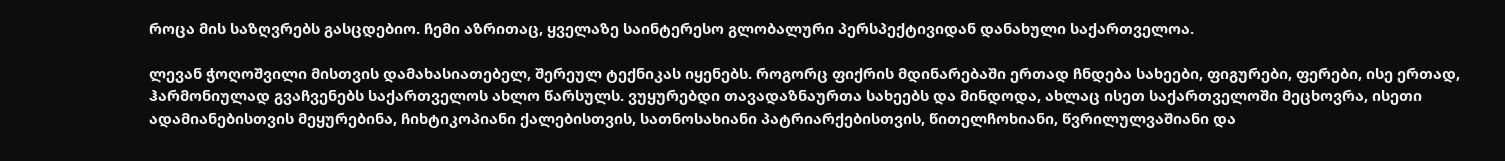როცა მის საზღვრებს გასცდებიო. ჩემი აზრითაც, ყველაზე საინტერესო გლობალური პერსპექტივიდან დანახული საქართველოა.

ლევან ჭოღოშვილი მისთვის დამახასიათებელ, შერეულ ტექნიკას იყენებს. როგორც ფიქრის მდინარებაში ერთად ჩნდება სახეები, ფიგურები, ფერები, ისე ერთად, ჰარმონიულად გვაჩვენებს საქართველოს ახლო წარსულს. ვუყურებდი თავადაზნაურთა სახეებს და მინდოდა, ახლაც ისეთ საქართველოში მეცხოვრა, ისეთი ადამიანებისთვის მეყურებინა, ჩიხტიკოპიანი ქალებისთვის, სათნოსახიანი პატრიარქებისთვის, წითელჩოხიანი, წვრილულვაშიანი და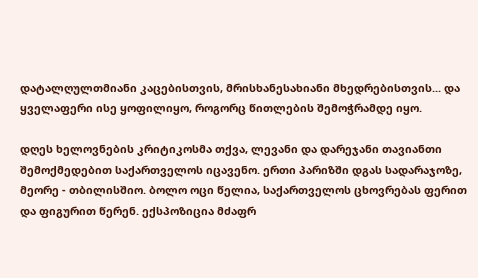დატალღულთმიანი კაცებისთვის, მრისხანესახიანი მხედრებისთვის... და ყველაფერი ისე ყოფილიყო, როგორც წითლების შემოჭრამდე იყო.

დღეს ხელოვნების კრიტიკოსმა თქვა, ლევანი და დარეჯანი თავიანთი შემოქმედებით საქართველოს იცავენო. ერთი პარიზში დგას სადარაჯოზე, მეორე - თბილისშიო. ბოლო ოცი წელია, საქართველოს ცხოვრებას ფერით და ფიგურით წერენ. ექსპოზიცია მძაფრ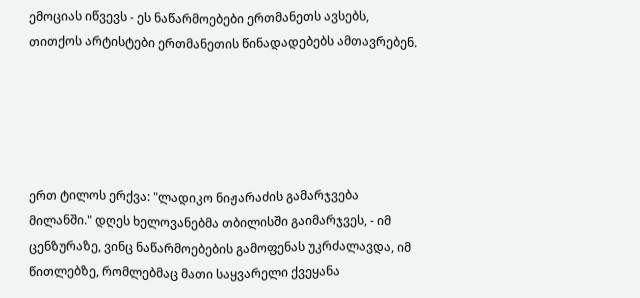ემოციას იწვევს - ეს ნაწარმოებები ერთმანეთს ავსებს, თითქოს არტისტები ერთმანეთის წინადადებებს ამთავრებენ.





ერთ ტილოს ერქვა: "ლადიკო ნიჟარაძის გამარჯვება მილანში." დღეს ხელოვანებმა თბილისში გაიმარჯვეს, - იმ ცენზურაზე, ვინც ნაწარმოებების გამოფენას უკრძალავდა, იმ წითლებზე, რომლებმაც მათი საყვარელი ქვეყანა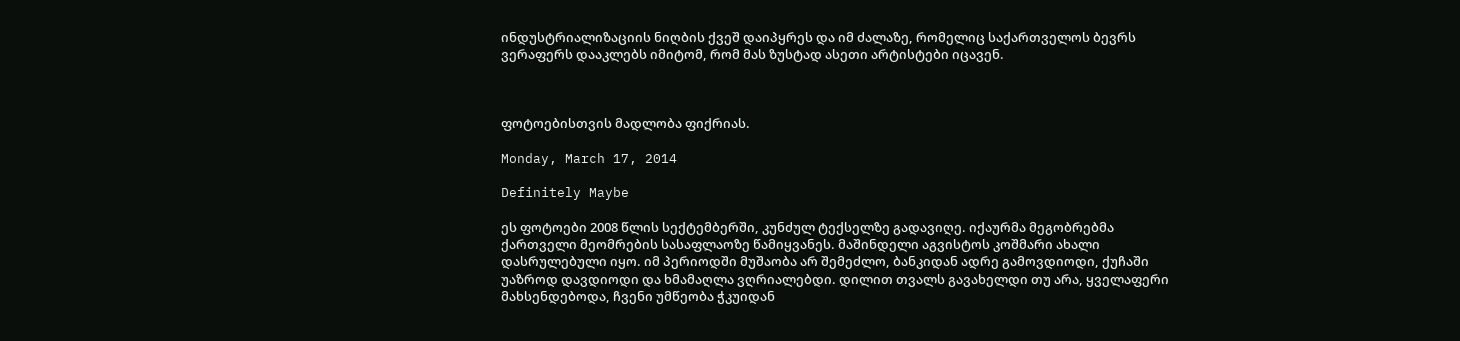ინდუსტრიალიზაციის ნიღბის ქვეშ დაიპყრეს და იმ ძალაზე, რომელიც საქართველოს ბევრს ვერაფერს დააკლებს იმიტომ, რომ მას ზუსტად ასეთი არტისტები იცავენ.



ფოტოებისთვის მადლობა ფიქრიას.

Monday, March 17, 2014

Definitely Maybe

ეს ფოტოები 2008 წლის სექტემბერში, კუნძულ ტექსელზე გადავიღე. იქაურმა მეგობრებმა ქართველი მეომრების სასაფლაოზე წამიყვანეს. მაშინდელი აგვისტოს კოშმარი ახალი დასრულებული იყო. იმ პერიოდში მუშაობა არ შემეძლო, ბანკიდან ადრე გამოვდიოდი, ქუჩაში უაზროდ დავდიოდი და ხმამაღლა ვღრიალებდი. დილით თვალს გავახელდი თუ არა, ყველაფერი მახსენდებოდა, ჩვენი უმწეობა ჭკუიდან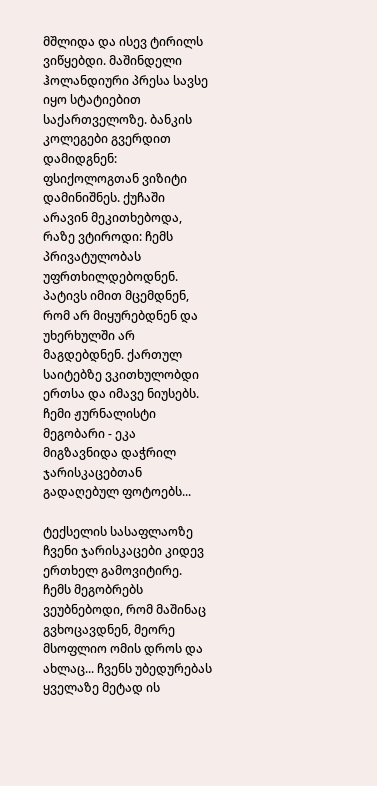მშლიდა და ისევ ტირილს ვიწყებდი. მაშინდელი ჰოლანდიური პრესა სავსე იყო სტატიებით საქართველოზე. ბანკის კოლეგები გვერდით დამიდგნენ: ფსიქოლოგთან ვიზიტი დამინიშნეს. ქუჩაში არავინ მეკითხებოდა, რაზე ვტიროდი: ჩემს პრივატულობას უფრთხილდებოდნენ. პატივს იმით მცემდნენ, რომ არ მიყურებდნენ და უხერხულში არ მაგდებდნენ. ქართულ საიტებზე ვკითხულობდი ერთსა და იმავე ნიუსებს. ჩემი ჟურნალისტი მეგობარი - ეკა მიგზავნიდა დაჭრილ ჯარისკაცებთან გადაღებულ ფოტოებს...

ტექსელის სასაფლაოზე ჩვენი ჯარისკაცები კიდევ ერთხელ გამოვიტირე. ჩემს მეგობრებს ვეუბნებოდი, რომ მაშინაც გვხოცავდნენ, მეორე მსოფლიო ომის დროს და ახლაც... ჩვენს უბედურებას ყველაზე მეტად ის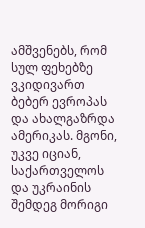ამშვენებს, რომ სულ ფეხებზე ვკიდივართ ბებერ ევროპას და ახალგაზრდა ამერიკას. მგონი, უკვე იციან, საქართველოს და უკრაინის შემდეგ მორიგი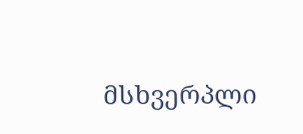მსხვერპლი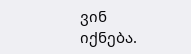ვინ იქნება.